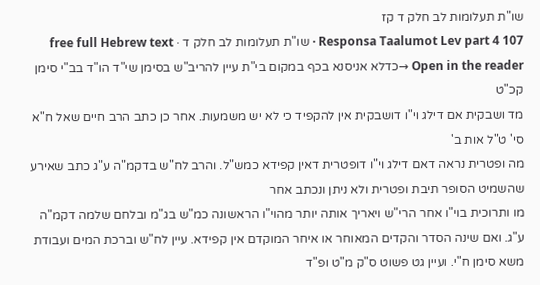שו"ת תעלומות לב חלק ד קז
Responsa Taalumot Lev part 4 107 · שו"ת תעלומות לב חלק ד · free full Hebrew text
Open in the reader →כדלא אניסנא בכף במקום בי"ת עיין להריב"ש בסימן שי"ד הו"ד בב"י סימן קכ"ט
מד ושבקית אם דילג וי"ו דושבקית אין להקפיד כי לא יש משמעות. אחר כן כתב הרב חיים שאל ח"א סי' ט"ל אות ב'
מה ופטרית נראה דאם דילג וי"ו דופטרית דאין קפידא כמש"ל. והרב לח"ש בדקמ"ה ע"ג כתב שאירע שהשמיט הסופר תיבת ופטרית ולא ניתן ונכתב אחר
מו ותרוכית בוי"ו אחר הרי"ש ויאריך אותה יותר מהוי"ו הראשונה כמ"ש בג"מ ובלחם שלמה דקמ"ה ע"ג. ואם שינה הסדר והקדים המאוחר או איחר המוקדם אין קפידא. עיין לח"ש וברכת המים ועבודת משא סימן ח"י. ועיין גט פשוט ס"ק מ"ט ופ"ד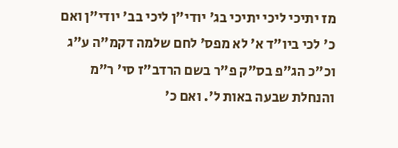מז יתיכי ליכי יתיכי בג' יודי"ן ליכי בב' יודי"ן ואם כ' לכי ביו"ד א' לא מפס' לחם שלמה דקמ"ה ע"ג וכ"כ הג"פ בס"ק פ"ר בשם הרדב"ז סי' ר"מ והנחלת שבעה באות ל'. ואם כ'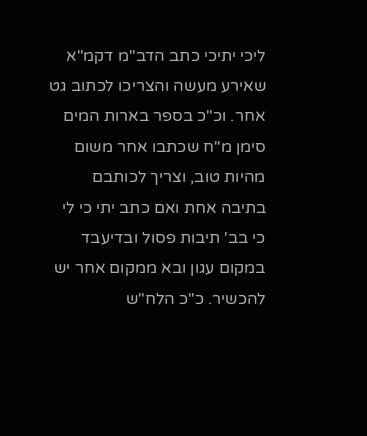ליכי יתיכי כתב הדב"מ דקמ"א שאירע מעשה והצריכו לכתוב גט אחר. וכ"כ בספר בארות המים סימן מ"ח שכתבו אחר משום מהיות טוב, וצריך לכותבם בתיבה אחת ואם כתב יתי כי לי כי בב' תיבות פסול ובדיעבד במקום עגון ובא ממקום אחר יש להכשיר. כ"כ הלח"ש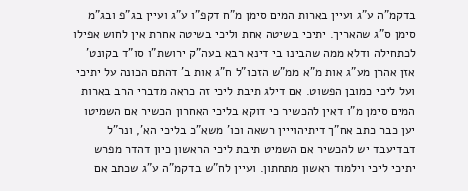בדקמ"ה ע"ג ועיין בארות המים סימן מ"ח דקפ"ו ע"ג ועיין בג"פ ובג"מ סימן ס"ג שהאריך. יתיכי בשיטה אחת וליכי בשיטה אחרת אין לחוש אפילו לכתחילה ודלא ממה שהבינו בי דינא רבא בעה"ק ירושת"ו סו"ד בקונט' אזן אהרן מע"ג אות מ"א ממ"ש הזכו"ל ח"ג אות ב' דהתם הכונה על יתיכי ועל ליכי כמובן הפשוט. אם דילג תיבת ליכי זה כראה מדברי הרב בארות המים סימן מ"ו דאין להכשיר כי דוקא בליכי האחרון הכשיר אם השמיטו יען כבר כתב אח"ך דיתיהוייין רשאה וכו' משא"כ בליכי הא', ונר"ל דבדיעבד יש להכשיר אם השמיט תיבת ליכי הראשון כיון דהדר מפרש יתיכי ליכי וילמוד ראשון מתחתון. ועיין לח"ש בדקמ"ה ע"ג שכתב אם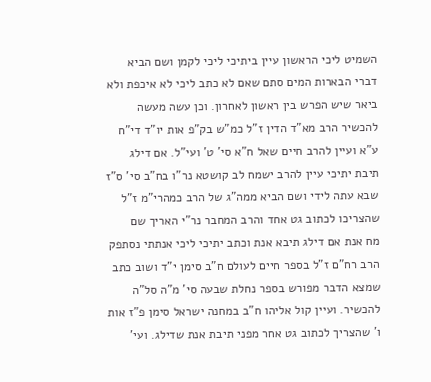השמיט ליכי הראשון עיין ביתיכי ליכי לקמן ושם הביא דברי הבארות המים סתם שאם לא כתב ליכי לא איכפת ולא ביאר שיש הפרש בין ראשון לאחרון. וכן עשה מעשה להכשיר הרב מא"ד הדין ז"ל כמ"ש בק"פ אות יו"ד די"ח ע"א ועיין להרב חיים שאל ח"א סי' ט' ועי"ל. אם דילג תיבת יתיכי עיין להרב ישמח לב קושטא נר"ו בח"ב סי' ס"ז שבא עתה לידי ושם הביא ממה"ג של הרב כמהרי"מ ז"ל שהצריכו לכתוב גט אחד והרב המחבר נר"י האריך שם
מח אנת אם דילג תיבא אנת וכתב יתיכי ליכי אנתתי נסתפק הרב רח"ם ז"ל בספר חיים לעולם ח"ב סימן י"ד ושוב כתב שמצא הדבר מפורש בספר נחלת שבעה סי' מ"ה סל"ה להכשיר. ועיין קול אליהו ח"ב במחנה ישראל סימן פ"ז אות ו' שהצריך לכתוב גט אחר מפני תיבת אנת שדילג. ועי'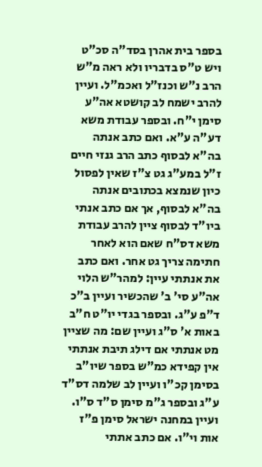בספר בית אהרן בסד"ה סכ"ט ויש ט"ס בדבריו ולא ראה מ"ש הרב נ"ש וכנז"ל ואכמ"ל. ועיין להרב ישמח לב קושטא אה"ע סימן י"ח. ובספר עבודת משא דע"ה ע"א. ואם כתב אנתה בה"א לבסוף כתב הרב גנזי חיים ז"ל במע"ג גט צ"ז שאין לפסול כיון שנמצא בכתובים אנתה בה"א לבסוף, אך אם כתב אנתי ביו"ד לבסוף ציין להרב עבודת משא דס"ח שאם הוא לאחר חתימה צריך גט אחר. ואם כתב את אנתתי עיין: למהר"ש הלוי אה"ע סי' ב' שהכשיר ועיין ב"כ ד"פ ע"ג. ובספר בגדי יו"ט ח"ב באות א' ס"ג ועיין שם: מה שציין
מט אנתתי אם דילג תיבת אנתתי אין קפידא כמ"ש בספר שיו"ב בסימן קכ"ו ועיין לב שלמה דס"ד ע"ג ובספר ג"מ סימן ס"ד ס"ו. ועיין במחנה ישראל סימן פ"ז אות וי"ו. אם כתב אתתי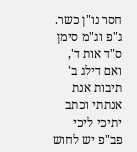חסר נו"ן כשר. ג"פ וג"מ סימן ס"ד אות ד', ואם דילג ב' תיבות אנת אנתתי וכתב יתיכי ליכי פב"פ יש לחוש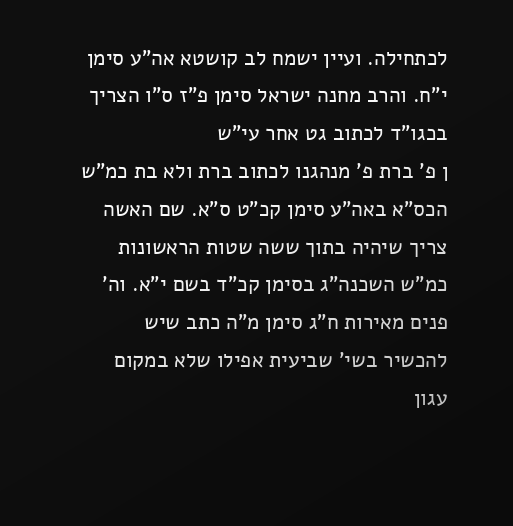לכתחילה. ועיין ישמח לב קושטא אה"ע סימן י"ח. והרב מחנה ישראל סימן פ"ז ס"ו הצריך בכגו"ד לכתוב גט אחר עי"ש
ן פ' ברת פ' מנהגנו לכתוב ברת ולא בת כמ"ש הכס"א באה"ע סימן קכ"ט ס"א. שם האשה צריך שיהיה בתוך ששה שטות הראשונות כמ"ש השכנה"ג בסימן קכ"ד בשם י"א. וה' פנים מאירות ח"ג סימן מ"ה כתב שיש להכשיר בשי' שביעית אפילו שלא במקום עגון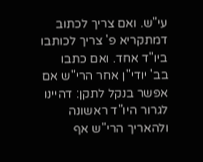עי"ש. ואם צריך לכתוב דמתקריא פ' צריך לכותבו ביו"ד אחד. ואם כתבו בב' יודי"ן אחר הרי"ש אם אפשר בנקל לתקן: דהיינו לגרור היו"ד ראשונה ולהאריך הרי"ש אף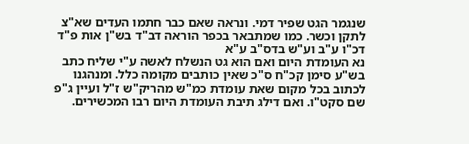שנגמר הגט שפיר דמי. ונראה שאם כבר חתמו העדים שא"צ לתקן וכשר. כמו שמתבאר בכפר הוראה דב"ד בש"ן אות פ"ד דכ"ו ע"ב וע"ש בדס"ב ע"א
נא העומדת היום ואם הוא גט הנשלח לאשה ע"י שליח כתב בש"ע סימן קכ"ח ס"כ שאין כותבים מקומה כלל. ומנהגנו לכתוב בכל מקום שאת עומדת כמ"ש מהריק"ש ז"ל ועיין ג"פ שם סקט"ו. ואם דילג תיבת העומדת היום רבו המכשירים.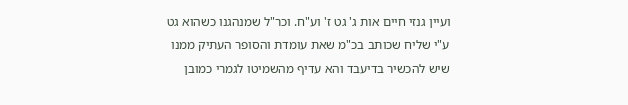ועיין גנזי חיים אות ג' גט ז' וע"ח. וכר"ל שמנהגנו כשהוא גט ע"י שליח שכותב בכ"מ שאת עומדת והסופר העתיק ממנו שיש להכשיר בדיעבד והא עדיף מהשמיטו לגמרי כמובן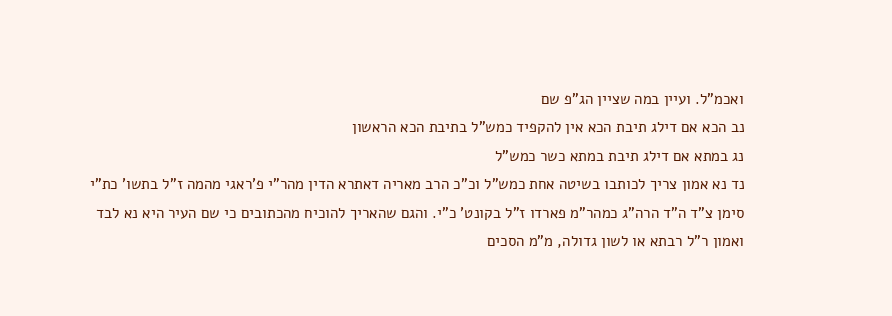ואכמ"ל. ועיין במה שציין הג"פ שם
נב הכא אם דילג תיבת הכא אין להקפיד כמש"ל בתיבת הכא הראשון
נג במתא אם דילג תיבת במתא כשר כמש"ל
נד נא אמון צריך לכותבו בשיטה אחת כמש"ל וכ"כ הרב מאריה דאתרא הדין מהר"י פ'ראגי מהמה ז"ל בתשו' כת"י סימן צ"ד ה"ד הרה"ג כמהר"מ פארדו ז"ל בקונט' כ"י. והגם שהאריך להוכיח מהכתובים כי שם העיר היא נא לבד ואמון ר"ל רבתא או לשון גדולה, מ"מ הסכים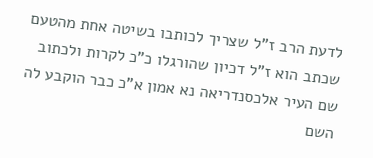לדעת הרב ז"ל שצריך לכותבו בשיטה אחת מהטעם שכתב הוא ז"ל דכיון שהורגלו כ"כ לקרות ולכתוב שם העיר אלכסנדריאה נא אמון א"כ כבר הוקבע לה השם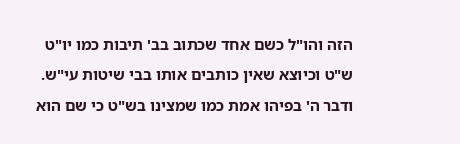הזה והו"ל כשם אחד שכתוב בב' תיבות כמו יו"ט ש"ט וכיוצא שאין כותבים אותו בבי שיטות עי"ש. ודבר ה' בפיהו אמת כמו שמצינו בש"ט כי שם הוא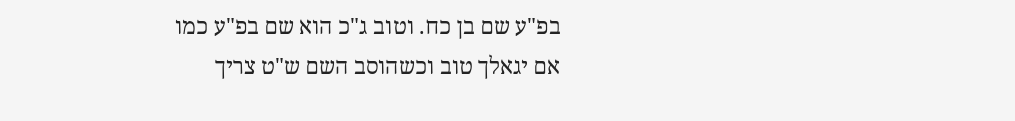בפ"ע שם בן כח. וטוב ג"כ הוא שם בפ"ע כמו אם יגאלך טוב וכשהוסב השם ש"ט צריך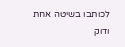לכותבו בשיטה אחת ודוק